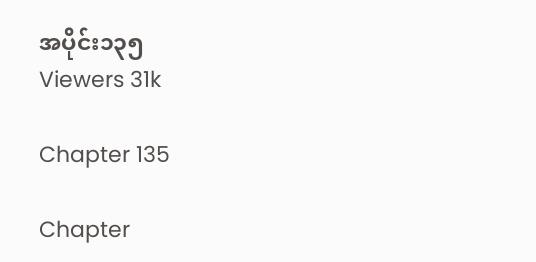အပိုင်း၁၃၅
Viewers 31k

Chapter 135

Chapter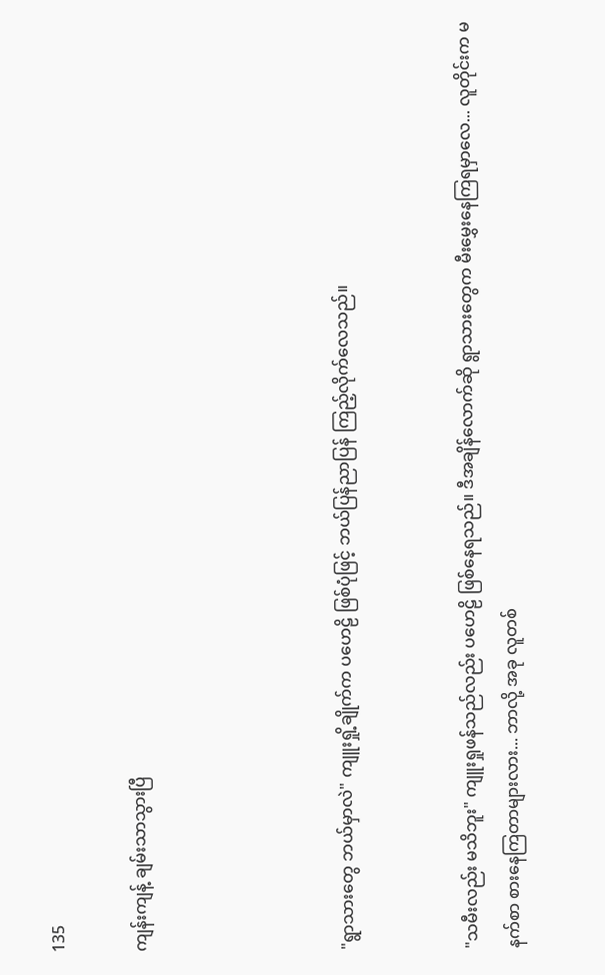135

ကျန်းကျန့် ချမ်းသာသွားပြီ




"ရွာသားတွေ ဘယ်မှာလဲ" ကျူးရှို့ချိုက်က ပဟေဠိ ဖြစ်ပုံဖြင့် ဘယ်ပြန်ညာပြန် ကြည့်လိုက်လေသည်။


"သမီးလည်း မသိဘူး" ကျူးရှုဖန်သည်လည်း ပဟေဠိ ဖြစ်နေရသည်။ ဒီအချိန်လောက်ဆို ရွာသားတွေက မီးမွှေးနေကြရမှာလေ... လူတိုင်းက မနက်စာ စားနေကြတာများလား... ဘာလို့ အခု လူတစ်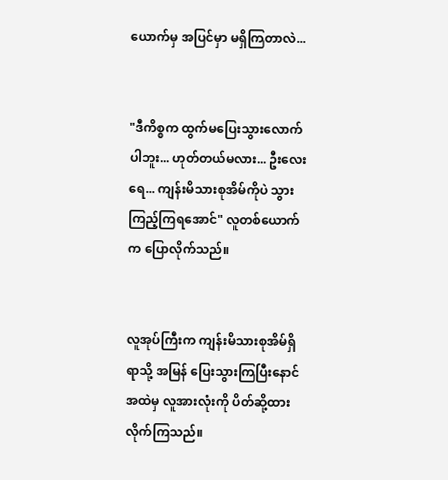ယောက်မှ အပြင်မှာ မရှိကြတာလဲ...


"ဒီကိစ္စက ထွက်မပြေးသွားလောက်ပါဘူး... ဟုတ်တယ်မလား... ဦးလေးရေ... ကျန်းမိသားစုအိမ်ကိုပဲ သွားကြည့်ကြရအောင်" လူတစ်ယောက်က ပြောလိုက်သည်။


လူအုပ်ကြီးက ကျန်းမိသားစုအိမ်ရှိရာသို့ အမြန် ပြေးသွားကြပြီးနောင် အထဲမှ လူအားလုံးကို ပိတ်ဆို့ထားလိုက်ကြသည်။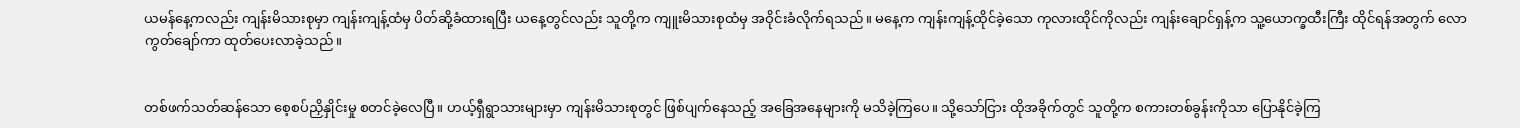ယမန်နေ့ကလည်း ကျန်းမိသားစုမှာ ကျန်းကျန့်ထံမှ ပိတ်ဆို့ခံထားရပြီး ယနေ့တွင်လည်း သူတို့က ကျူးမိသားစုထံမှ အဝိုင်းခံလိုက်ရသည်။ မနေ့က ကျန်းကျန့်ထိုင်ခဲ့သော ကုလားထိုင်ကိုလည်း ကျန်းချောင်ရှန့်က သူ့ယောက္ခထီးကြီး ထိုင်ရန်အတွက် လောကွတ်ချော်ကာ ထုတ်ပေးလာခဲ့သည်။


တစ်ဖက်သတ်ဆန်သော စေ့စပ်ညှိနှိုင်းမှု စတင်ခဲ့လေပြီ။ ဟယ့်ရှီရွာသားများမှာ ကျန်းမိသားစုတွင် ဖြစ်ပျက်နေသည့် အခြေအနေများကို မသိခဲ့ကြပေ။ သို့သော်ငြား ထိုအခိုက်တွင် သူတို့က စကားတစ်ခွန်းကိုသာ ပြောနိုင်ခဲ့ကြ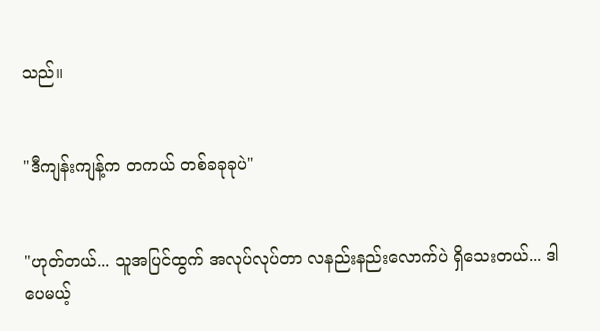သည်။


"ဒီကျန်းကျန့်က တကယ် တစ်ခခုခုပဲ"


"ဟုတ်တယ်... သူအပြင်ထွက် အလုပ်လုပ်တာ လနည်းနည်းလောက်ပဲ ရှိသေးတယ်... ဒါပေမယ့်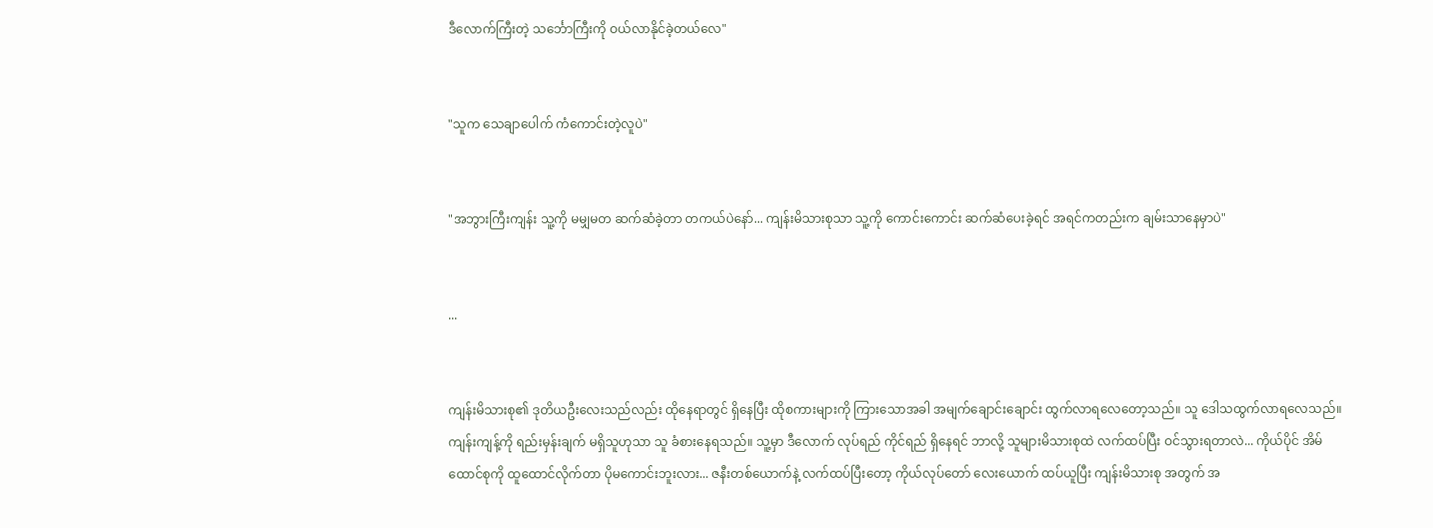ဒီလောက်ကြီးတဲ့ သင်္ဘောကြီးကို ဝယ်လာနိုင်ခဲ့တယ်လေ"


"သူက သေချာပေါက် ကံကောင်းတဲ့လူပဲ"


"အဘွားကြီးကျန်း သူ့ကို မမျှမတ ဆက်ဆံခဲ့တာ တကယ်ပဲနော်... ကျန်းမိသားစုသာ သူ့ကို ကောင်းကောင်း ဆက်ဆံပေးခဲ့ရင် အရင်ကတည်းက ချမ်းသာနေမှာပဲ"


...


ကျန်းမိသားစု၏ ဒုတိယဦးလေးသည်လည်း ထိုနေရာတွင် ရှိနေပြီး ထိုစကားများကို ကြားသောအခါ အမျက်ချောင်းချောင်း ထွက်လာရလေတော့သည်။ သူ ဒေါသထွက်လာရလေသည်။ ကျန်းကျန့်ကို ရည်းမှန်းချက် မရှိသူဟုသာ သူ ခံစားနေရသည်။ သူ့မှာ ဒီလောက် လုပ်ရည် ကိုင်ရည် ရှိနေရင် ဘာလို့ သူများမိသားစုထဲ လက်ထပ်ပြီး ဝင်သွားရတာလဲ... ကိုယ်ပိုင် အိမ်ထောင်စုကို ထူထောင်လိုက်တာ ပိုမကောင်းဘူးလား... ဇနီးတစ်ယောက်နဲ့ လက်ထပ်ပြီးတော့ ကိုယ်လုပ်တော် လေးယောက် ထပ်ယူပြီး ကျန်းမိသားစု အတွက် အ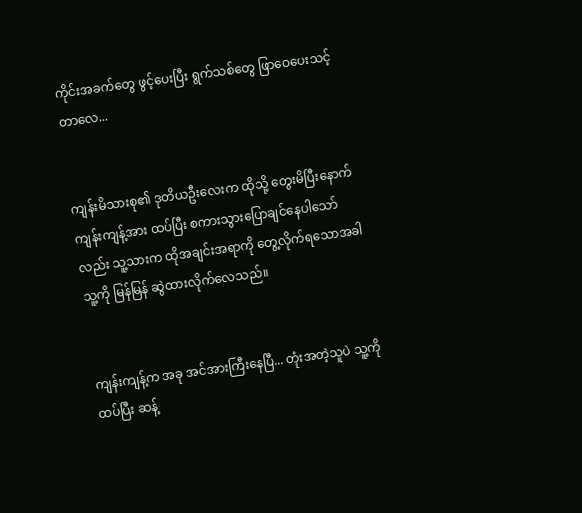ကိုင်းအခက်တွေ ဖွင့်ပေးပြီး ရွက်သစ်တွေ ဖြာဝေပေးသင့်တာလေ...


ကျန်းမိသားစု၏ ဒုတိယဦးလေးက ထိုသို့ တွေးမိပြီးနောက် ကျန်းကျန့်အား ထပ်ပြီး စကားသွားပြောချင်နေပါသော်လည်း သူ့သားက ထိုအချင်းအရာကို တွေ့လိုက်ရသောအခါ သူ့ကို မြန်မြန် ဆွဲထားလိုက်လေသည်။


ကျန်းကျန့်က အခု အင်အားကြီးနေပြီ... တုံးအတဲ့သူပဲ သူ့ကို ထပ်ပြီး ဆန့်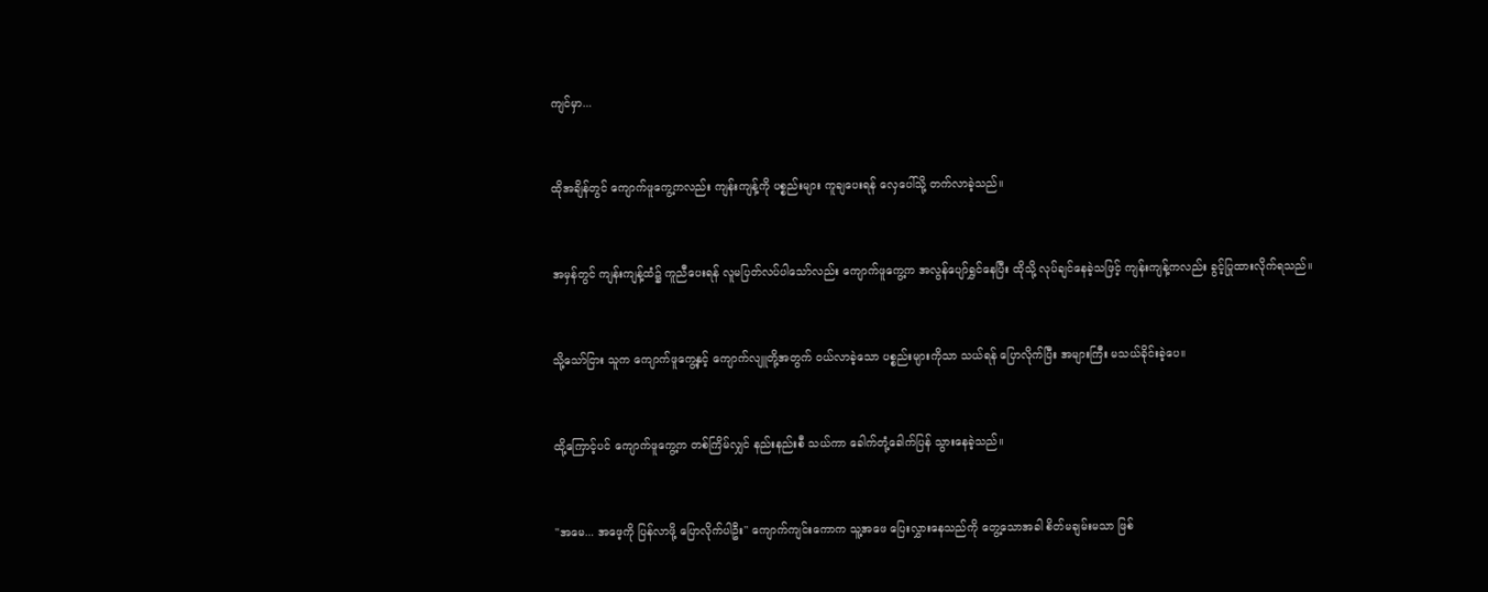ကျင်မှာ...


ထိုအချိန်တွင် ကျောက်ဖူကွေ့ကလည်း ကျန်းကျန့်ကို ပစ္စည်းများ ကူချပေးရန် လှေပေါ်သို့ တက်လာခဲ့သည်။


အမှန်တွင် ကျန်းကျန့်ထံ၌ ကူညီပေးရန် လူမပြတ်လပ်ပါသော်လည်း ကျောက်ဖူကွေ့က အလွန်ပျော်ရွှင်နေပြီး ထိုသို့ လုပ်ချင်နေခဲ့သဖြင့် ကျန်းကျန့်ကလည်း ခွင့်ပြုထားလိုက်ရသည်။


သို့သော်ငြား သူက ကျောက်ဖူကွေ့နှင့် ကျောက်လျူတို့အတွက် ဝယ်လာခဲ့သော ပစ္စည်းများကိုသာ သယ်ရန် ပြောလိုက်ပြီး အများကြီး မသယ်ခိုင်းခဲ့ပေ။


ထို့ကြောင့်ပင် ကျောက်ဖူကွေ့က တစ်ကြိမ်လျှင် နည်းနည်းစီ သယ်ကာ ခေါက်တုံ့ခေါက်ပြန် သွားနေခဲ့သည်။


"အမေ... အဖေ့ကို ပြန်လာဖို့ ပြောလိုက်ပါဦး" ကျောက်ကျင်းကောက သူ့အဖေ ပြေးလွှားနေသည်ကို တွေ့သောအခါ စိတ်မချမ်းမသာ ဖြစ်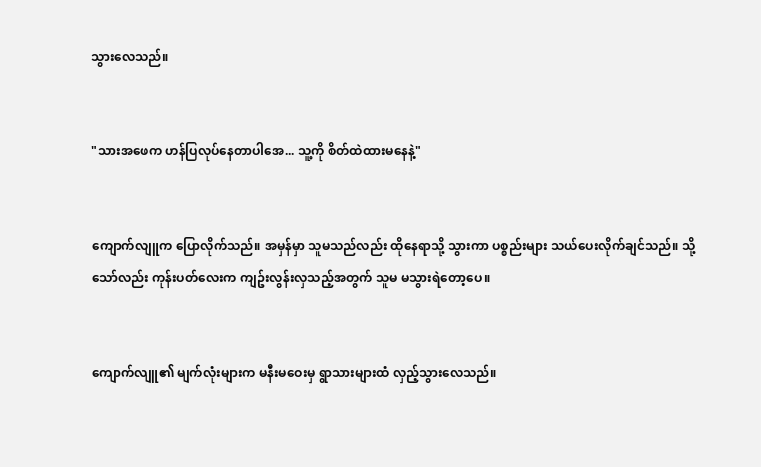သွားလေသည်။


"သားအဖေက ဟန်ပြလုပ်နေတာပါအေ... သူ့ကို စိတ်ထဲထားမနေနဲ့"


ကျောက်လျူက ပြောလိုက်သည်။ အမှန်မှာ သူမသည်လည်း ထိုနေရာသို့ သွားကာ ပစ္စည်းများ သယ်ပေးလိုက်ချင်သည်။ သို့သော်လည်း ကုန်းပတ်လေးက ကျဥ်းလွန်းလှသည့်အတွက် သူမ မသွားရဲတော့ပေ။


ကျောက်လျူ၏ မျက်လုံးများက မနီးမဝေးမှ ရွာသားများထံ လှည့်သွားလေသည်။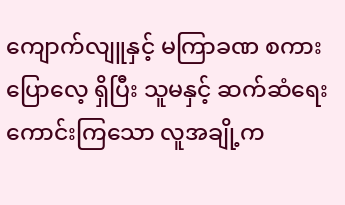ကျောက်လျူနှင့် မကြာခဏ စကားပြောလေ့ ရှိပြီး သူမနှင့် ဆက်ဆံရေးကောင်းကြသော လူအချို့က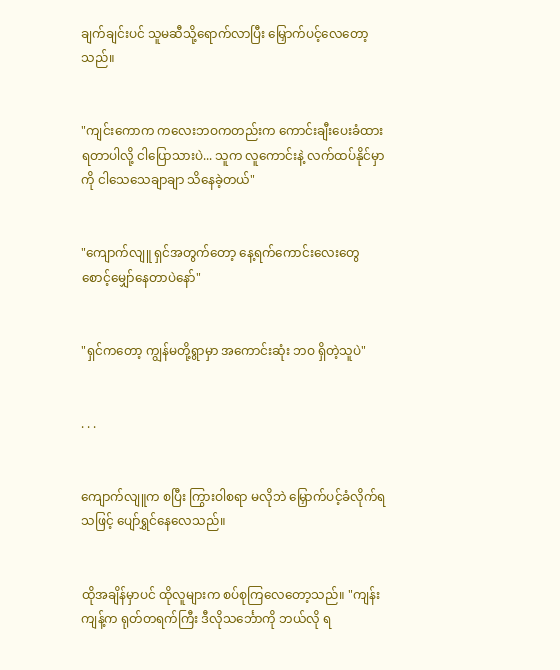ချက်ချင်းပင် သူမဆီသို့ရောက်လာပြီး မြှောက်ပင့်လေတော့သည်။


"ကျင်းကောက ကလေးဘဝကတည်းက ကောင်းချီးပေးခံထားရတာပါလို့ ငါပြောသားပဲ... သူက လူကောင်းနဲ့ လက်ထပ်နိုင်မှာကို ငါသေသေချာချာ သိနေခဲ့တယ်"


"ကျောက်လျူ ရှင်အတွက်တော့ နေ့ရက်ကောင်းလေးတွေ စောင့်မျှော်နေတာပဲနော်"


"ရှင်ကတော့ ကျွန်မတို့ရွာမှာ အကောင်းဆုံး ဘဝ ရှိတဲ့သူပဲ"


. . .


ကျောက်လျူက စပြီး ကြွားဝါစရာ မလိုဘဲ မြှောက်ပင့်ခံလိုက်ရသဖြင့် ပျော်ရွှင်နေလေသည်။


ထိုအချိန်မှာပင် ထိုလူများက စပ်စုကြလေတော့သည်။ "ကျန်းကျန့်က ရုတ်တရက်ကြီး ဒီလိုသင်္ဘောကို ဘယ်လို ရ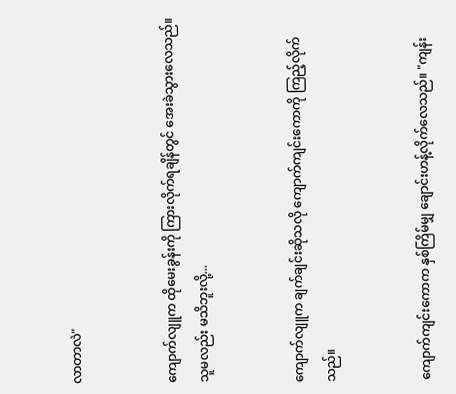လာတာလဲ"


ကျောက်လျူက ထိုမေးခွန်းကို ကြားလိုက်ရချိန်တွင် အေးခဲသွားလေသည်။ သူမလည်း မသိဘူးလို့...


ကျောက်လျူက ချက်ချင်းဆိုသလို ကျောက်ကျင်းကောကို ကြည့်လိုက်သည်။


ကျောက်ကျင်းကောက နှစ်ကြိမ်မျှ ချောင်းဟန့်လိုက်လေသည်။ "ကျန်း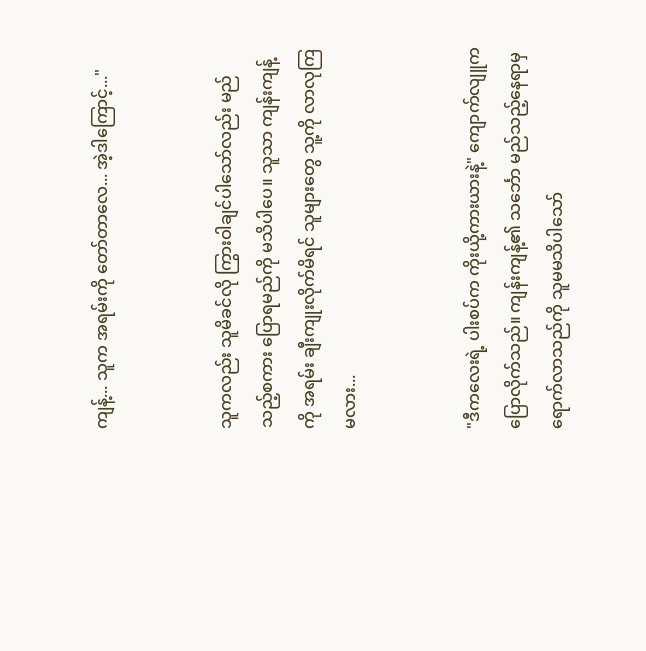ကျန့်... သူက အရမ်းကို တော်တာလေ... အဲ့ဒါကြောင့်..."


သူကလည်း သူမိခင်လို ကြွားဝါချင်ပါသော်လည်း မည်သည့်စကား ပြောရမည်ကို မသိပါပေ။ သူသာ ကျန်းကျန့်ကို အရမ်း ချီးကျုးလိုက်မိရင် သူများတွေ သူ့ကို လာလုကြမလား...


"ဒီကလေးရဲ့ ပါးစပ်က ကိုးယို့ကားယားနဲ့" ကျောက်လျူက ပြောလိုက်သည်။ ကျန်းကျန့်၏ သင်္ဘော မည်သည့်နေရာမှ ရောက်လာသည်ကို သူမမသိပါသော်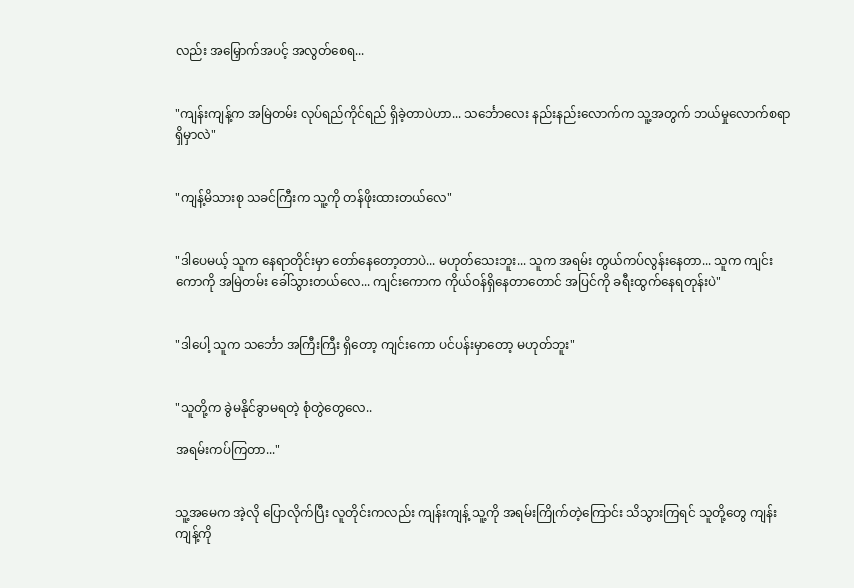လည်း အမြှောက်အပင့် အလွတ်စေရ...


"ကျန်းကျန့်က အမြဲတမ်း လုပ်ရည်ကိုင်ရည် ရှိခဲ့တာပဲဟာ... သင်္ဘောလေး နည်းနည်းလောက်က သူ့အတွက် ဘယ်မှုလောက်စရာ ရှိမှာလဲ"


"ကျန့်မိသားစု သခင်ကြီးက သူ့ကို တန်ဖိုးထားတယ်လေ"


"ဒါပေမယ့် သူက နေရာတိုင်းမှာ တော်နေတော့တာပဲ... မဟုတ်သေးဘူး... သူက အရမ်း တွယ်ကပ်လွန်းနေတာ... သူက ကျင်းကောကို အမြဲတမ်း ခေါ်သွားတယ်လေ... ကျင်းကောက ကိုယ်ဝန်ရှိနေတာတောင် အပြင်ကို ခရီးထွက်နေရတုန်းပဲ"


"ဒါပေါ့ သူက သင်္ဘော အကြီးကြီး ရှိတော့ ကျင်းကော ပင်ပန်းမှာတော့ မဟုတ်ဘူး"


"သူတို့က ခွဲမနိုင်ခွာမရတဲ့ စုံတွဲတွေလေ..

အရမ်းကပ်ကြတာ..."


သူ့အမေက အဲ့လို ပြောလိုက်ပြီး လူတိုင်းကလည်း ကျန်းကျန့် သူ့ကို အရမ်းကြိုက်တဲ့ကြောင်း သိသွားကြရင် သူတို့တွေ ကျန်းကျန့်ကို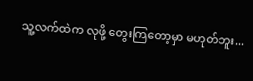သူ့လက်ထဲက လုဖို့ တွေးကြတော့မှာ မဟုတ်ဘူး...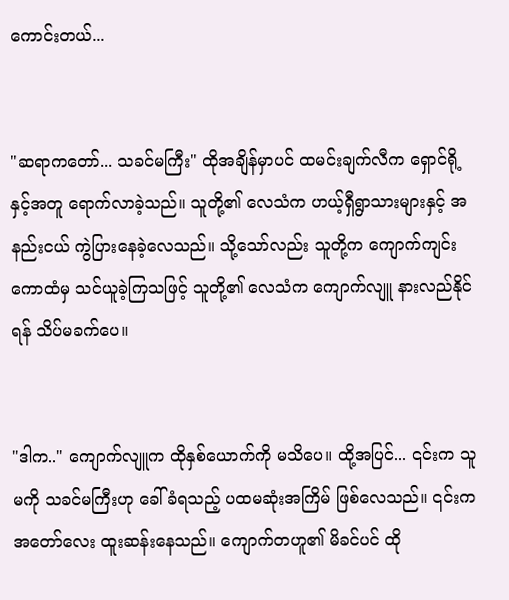ကောင်းတယ်...


"ဆရာကတော်... သခင်မကြီး" ထိုအချိန်မှာပင် ထမင်းချက်လီက ရှောင်ရို့နှင့်အတူ ရောက်လာခဲ့သည်။ သူတို့၏ လေသံက ဟယ့်ရှီရွာသားများနှင့် အနည်းငယ် ကွဲပြားနေခဲ့လေသည်။ သို့သော်လည်း သူတို့က ကျောက်ကျင်းကောထံမှ သင်ယူခဲ့ကြသဖြင့် သူတို့၏ လေသံက ကျောက်လျူ နားလည်နိုင်ရန် သိပ်မခက်ပေ။


"ဒါက.." ကျောက်လျူက ထိုနှစ်ယောက်ကို မသိပေ။ ထို့အပြင်... ၎င်းက သူမကို သခင်မကြီးဟု ခေါ်ခံရသည့် ပထမဆုံးအကြိမ် ဖြစ်လေသည်။ ၎င်းက အတော်လေး ထူးဆန်းနေသည်။ ကျောက်တဟူ၏ မိခင်ပင် ထို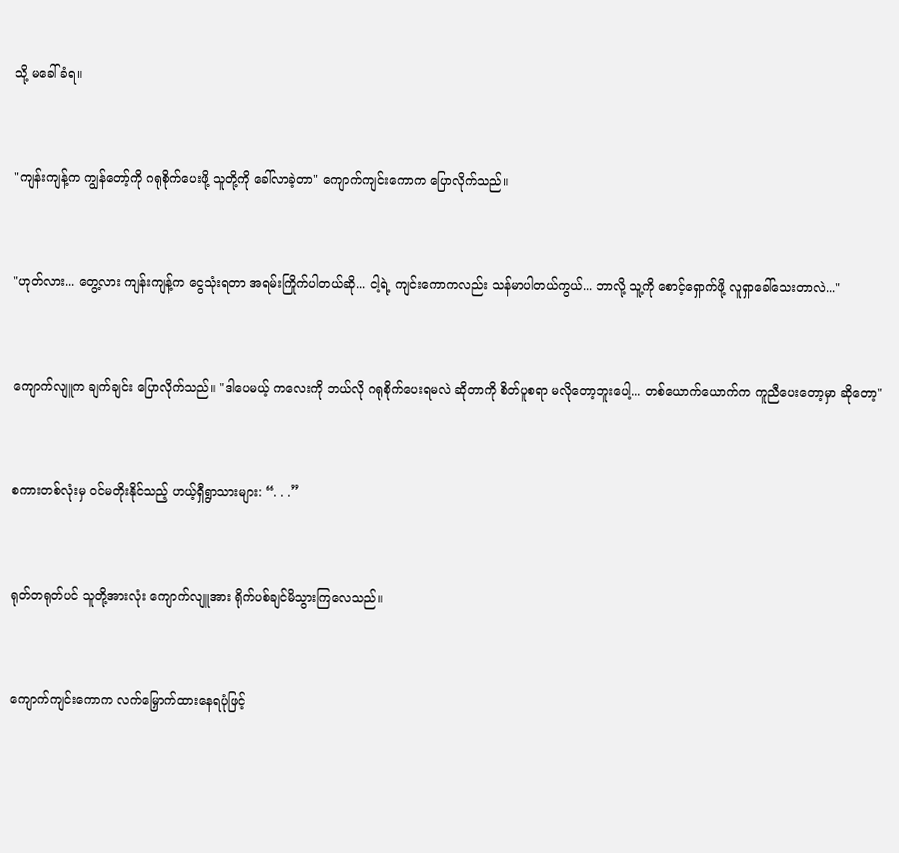သို့ မခေါ်ခံရ။


"ကျန်းကျန့်က ကျွန်တော့်ကို ဂရုစိုက်ပေးဖို့ သူတို့ကို ခေါ်လာခဲ့တာ" ကျောက်ကျင်းကောက ပြောလိုက်သည်။


"ဟုတ်လား... တွေ့လား ကျန်းကျန့်က ငွေသုံးရတာ အရမ်းကြိုက်ပါတယ်ဆို... ငါ့ရဲ့ ကျင်းကောကလည်း သန်မာပါတယ်ကွယ်... ဘာလို့ သူ့ကို စောင့်ရှောက်ဖို့ လူရှာခေါ်သေးတာလဲ..."


ကျောက်လျူက ချက်ချင်း ပြောလိုက်သည်။ "ဒါပေမယ့် ကလေးကို ဘယ်လို ဂရုစိုက်ပေးရမလဲ ဆိုတာကို စိတ်ပူစရာ မလိုတော့ဘူးပေါ့... တစ်ယောက်ယောက်က ကူညီပေးတော့မှာ ဆိုတော့"


စကားတစ်လုံးမှ ဝင်မတိုးနိုင်သည့် ဟယ့်ရှီရွာသားများ: “. . .”


ရုတ်တရုတ်ပင် သူတို့အားလုံး ကျောက်လျူအား ရိုက်ပစ်ချင်မိသွားကြလေသည်။


ကျောက်ကျင်းကောက လက်မြှောက်ထားနေရပုံဖြင့်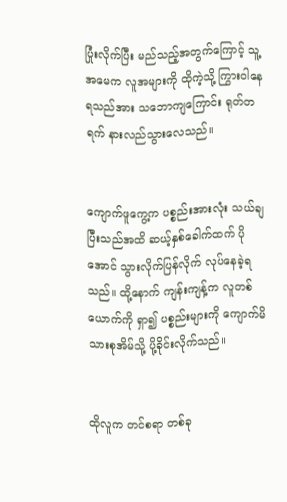ပြုံးလိုက်ပြီး မည်သည့်အတွက်ကြောင့် သူ့အမေက လူအများကို ထိုကဲ့သို့ ကြွားဝါနေရသည်အား သဘောကျကြောင်း ရုတ်တရက် နားလည်သွားလေသည်။


ကျောက်ဖူကွေ့က ပစ္စည်းအားလုံး သယ်ချပြီးသည်အထိ ဆယ့်နှစ်ခေါက်ထက် ပိုအောင် သွားလိုက်ပြန်လိုက် လုပ်နေခဲ့ရသည်။ ထို့နောက် ကျန်းကျန့်က လူတစ်ယောက်ကို ရှာ၍ ပစ္စည်းများကို ကျောက်မိသားစုအိမ်သို့ ပို့ခိုင်းလိုက်သည်။


ထိုလူက တင်စရာ တစ်ခု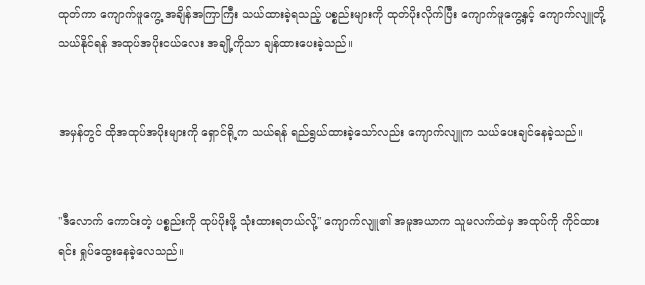ထုတ်ကာ ကျောက်ဖူကွေ့ အချိန်အကြာကြီး သယ်ထားခဲ့ရသည့် ပစ္စည်းများကို ထုတ်ပိုးလိုက်ပြီး ကျောက်ဖူကွေ့နှင့် ကျောက်လျူတို့ သယ်နိုင်ရန် အထုပ်အပိုးငယ်လေး အချို့ကိုသာ ချန်ထားပေးခဲ့သည်။


အမှန်တွင် ထိုအထုပ်အပိုးများကို ရှောင်ရို့က သယ်ရန် ရည်ရွယ်ထားခဲ့သော်လည်း ကျောက်လျူက သယ်ပေးချင်နေခဲ့သည်။


"ဒီလောက် ကောင်းတဲ့ ပစ္စည်းကို ထုပ်ပိုးဖို့ သုံးထားရတယ်လို့" ကျောက်လျူ၏ အမူအယာက သူမလက်ထဲမှ အထုပ်ကို ကိုင်ထားရင်း ရှုပ်ထွေးနေခဲ့လေသည်။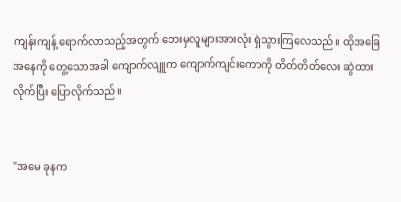ကျန်းကျန့် ရောက်လာသည့်အတွက် ဘေးမှလူများအားလုံး ရှဲသွားကြလေသည်။ ထိုအခြေအနေကို တွေ့သောအခါ ကျောက်လျူက ကျောက်ကျင်းကောကို တိတ်တိတ်လေး ဆွဲထားလိုက်ပြီး ပြောလိုက်သည်။


"အမေ ခုနက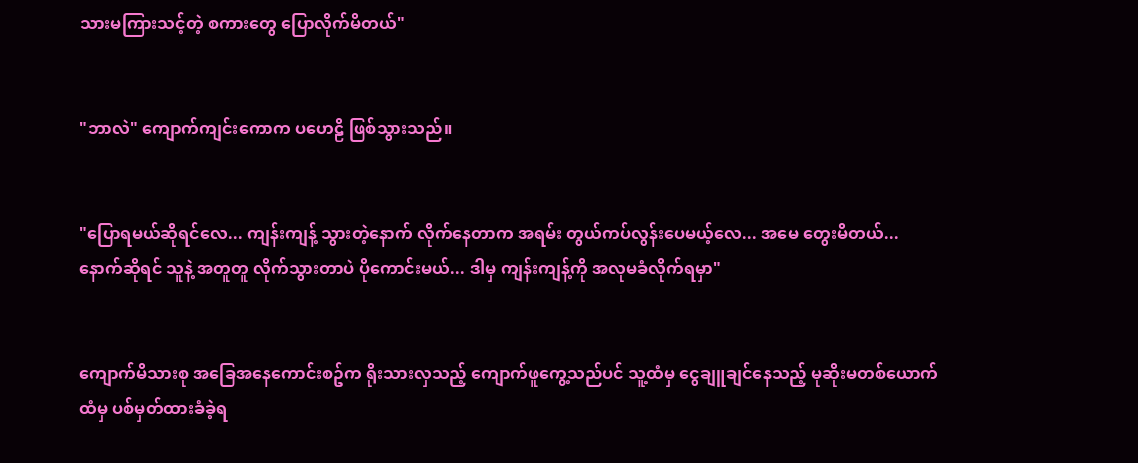သားမကြားသင့်တဲ့ စကားတွေ ပြောလိုက်မိတယ်"


"ဘာလဲ" ကျောက်ကျင်းကောက ပဟေဠိ ဖြစ်သွားသည်။


"ပြောရမယ်ဆိုရင်လေ... ကျန်းကျန့် သွားတဲ့နောက် လိုက်နေတာက အရမ်း တွယ်ကပ်လွန်းပေမယ့်လေ... အမေ တွေးမိတယ်... နောက်ဆိုရင် သူနဲ့ အတူတူ လိုက်သွားတာပဲ ပိုကောင်းမယ်... ဒါမှ ကျန်းကျန့်ကို အလုမခံလိုက်ရမှာ"


ကျောက်မိသားစု အခြေအနေကောင်းစဥ်က ရိုးသားလှသည့် ကျောက်ဖူကွေ့သည်ပင် သူ့ထံမှ ငွေချူချင်နေသည့် မုဆိုးမတစ်ယောက်ထံမှ ပစ်မှတ်ထားခံခဲ့ရ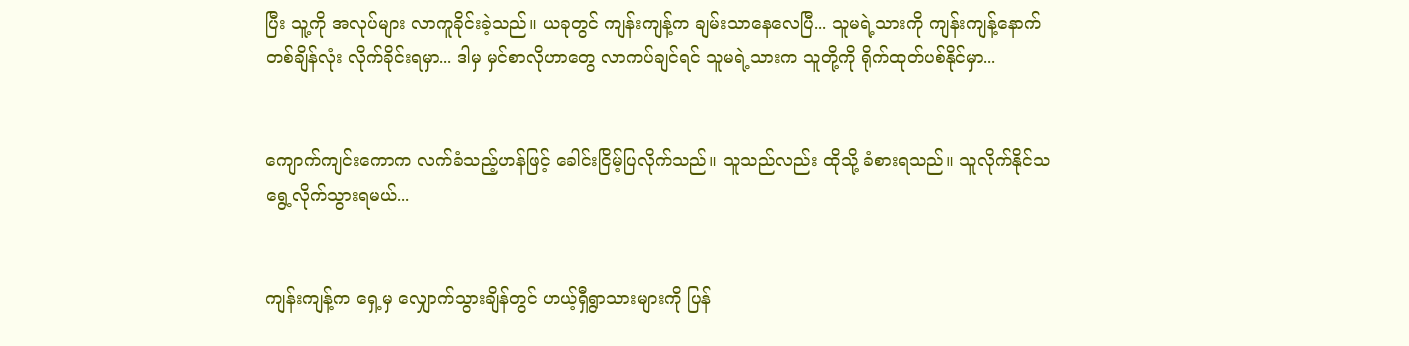ပြီး သူ့ကို အလုပ်များ လာကူခိုင်းခဲ့သည်။ ယခုတွင် ကျန်းကျန့်က ချမ်းသာနေလေပြီ... သူမရဲ့သားကို ကျန်းကျန့်နောက်တစ်ချိန်လုံး လိုက်ခိုင်းရမှာ... ဒါမှ မှင်စာလိုဟာတွေ လာကပ်ချင်ရင် သူမရဲ့သားက သူတို့ကို ရိုက်ထုတ်ပစ်နိုင်မှာ...


ကျောက်ကျင်းကောက လက်ခံသည့်ဟန်ဖြင့် ခေါင်းငြိမ့်ပြလိုက်သည်။ သူသည်လည်း ထိုသို့ ခံစားရသည်။ သူလိုက်နိုင်သရွေ့လိုက်သွားရမယ်...


ကျန်းကျန့်က ရှေ့မှ လျှောက်သွားချိန်တွင် ဟယ့်ရှီရွာသားများကို ပြန်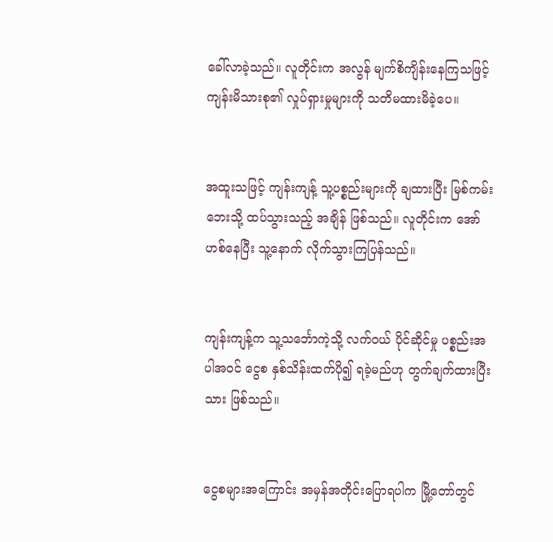ခေါ်လာခဲ့သည်။ လူတိုင်းက အလွန် မျက်စိကျိန်းနေကြသဖြင့် ကျန်းမိသားစု၏ လှုပ်ရှားမှုများကို သတိမထားမိခဲ့ပေ။


အထူးသဖြင့် ကျန်းကျန့် သူ့ပစ္စည်းများကို ချထားပြီး မြစ်ကမ်းဘေးသို့ ထပ်သွားသည့် အချိန် ဖြစ်သည်။ လူတိုင်းက အော်ဟစ်နေပြီး သူ့နောက် လိုက်သွားကြပြန်သည်။


ကျန်းကျန့်က သူ့သင်္ဘောကဲ့သို့ လက်ဝယ် ပိုင်ဆိုင်မှု ပစ္စည်းအပါအဝင် ငွေစ နှစ်သိန်းထက်ပို၍ ရခဲ့မည်ဟု တွက်ချက်ထားပြီးသား ဖြစ်သည်။


ငွေစများအကြောင်း အမှန်အတိုင်းပြောရပါက မြို့တော်တွင်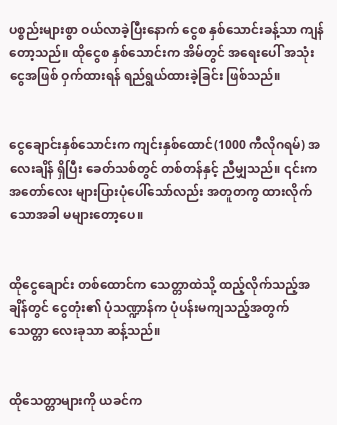ပစ္စည်းများစွာ ဝယ်လာခဲ့ပြီးနောက် ငွေစ နှစ်သောင်းခန့်သာ ကျန်တော့သည်။ ထိုငွေစ နှစ်သောင်းက အိမ်တွင် အရေးပေါ် အသုံးငွေအဖြစ် ဝှက်ထားရန် ရည်ရွယ်ထားခဲ့ခြင်း ဖြစ်သည်။


ငွေချောင်းနှစ်သောင်းက ကျင်းနှစ်ထောင်(1000 ကီလိုဂရမ်) အလေးချိန် ရှိပြီး ခေတ်သစ်တွင် တစ်တန်နှင့် ညီမျှသည်။ ၎င်းက အတော်လေး များပြားပုံပေါ်သော်လည်း အတူတကွ ထားလိုက်သောအခါ မများတော့ပေ။


ထိုငွေချောင်း တစ်ထောင်က သေတ္တာထဲသို့ ထည့်လိုက်သည့်အချိန်တွင် ငွေတုံး၏ ပုံသဏ္ဍာန်က ပုံပန်းမကျသည့်အတွက် သေတ္တာ လေးခုသာ ဆန့်သည်။


ထိုသေတ္တာများကို ယခင်က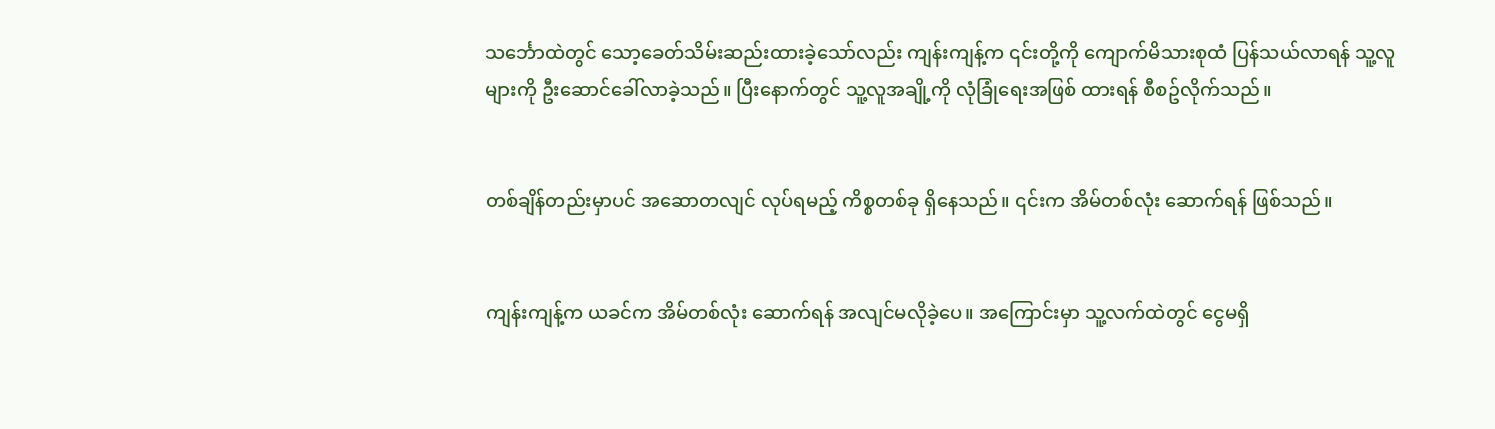သင်္ဘောထဲတွင် သော့ခေတ်သိမ်းဆည်းထားခဲ့သော်လည်း ကျန်းကျန့်က ၎င်းတို့ကို ကျောက်မိသားစုထံ ပြန်သယ်လာရန် သူ့လူများကို ဦးဆောင်ခေါ်လာခဲ့သည်။ ပြီးနောက်တွင် သူ့လူအချို့ကို လုံခြုံရေးအဖြစ် ထားရန် စီစဥ်လိုက်သည်။


တစ်ချိန်တည်းမှာပင် အဆောတလျင် လုပ်ရမည့် ကိစ္စတစ်ခု ရှိနေသည်။ ၎င်းက အိမ်တစ်လုံး ဆောက်ရန် ဖြစ်သည်။


ကျန်းကျန့်က ယခင်က အိမ်တစ်လုံး ဆောက်ရန် အလျင်မလိုခဲ့ပေ။ အကြောင်းမှာ သူ့လက်ထဲတွင် ငွေမရှိ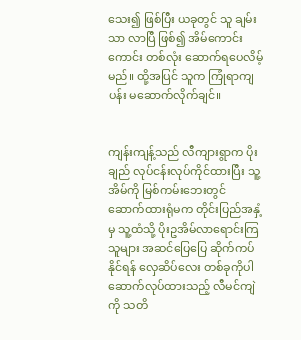သေး၍ ဖြစ်ပြီး ယခုတွင် သူ ချမ်းသာ လာပြီ ဖြစ်၍ အိမ်ကောင်းကောင်း တစ်လုံး ဆောက်ရပေလိမ့်မည်။ ထို့အပြင် သူက ကြုံရာကျပန်း မဆောက်လိုက်ချင်။


ကျန်းကျန့်သည် လီကျားရွာက ပိုးချည် လုပ်ငန်းလုပ်ကိုင်ထားပြီး သူ့အိမ်ကို မြစ်ကမ်းဘေးတွင် ဆောက်ထားရုံမက တိုင်းပြည်အနှံ့မှ သူ့ထံသို့ ပိုးဥအိမ်လာရောင်းကြသူများ အဆင်ပြေပြေ ဆိုက်ကပ်နိုင်ရန် လှေဆိပ်လေး တစ်ခုကိုပါ ဆောက်လုပ်ထားသည့် လီမင်ကျဲကို သတိ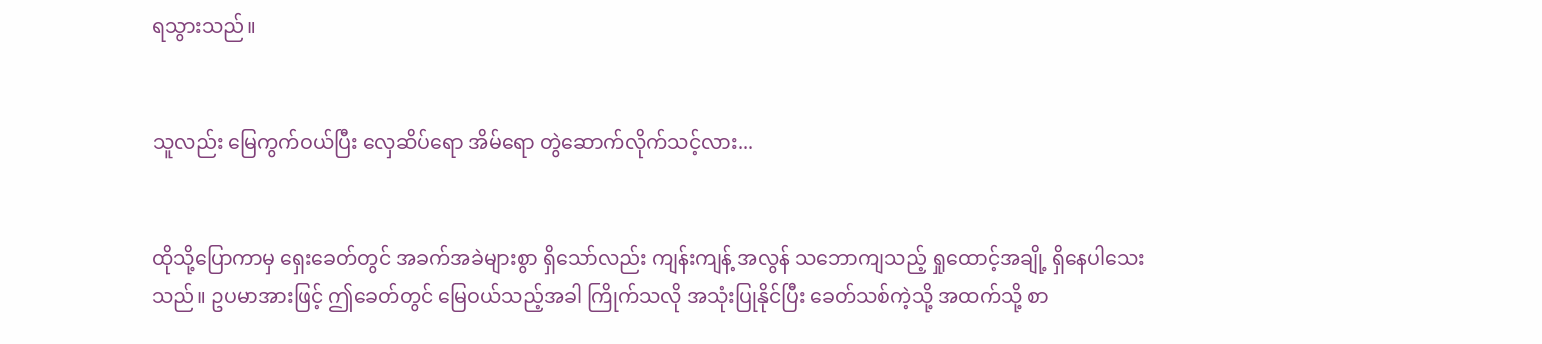ရသွားသည်။


သူလည်း မြေကွက်ဝယ်ပြီး လှေဆိပ်ရော အိမ်ရော တွဲဆောက်လိုက်သင့်လား...


ထိုသို့ပြောကာမှ ရှေးခေတ်တွင် အခက်အခဲများစွာ ရှိသော်လည်း ကျန်းကျန့် အလွန် သဘောကျသည့် ရှုထောင့်အချို့ ရှိနေပါသေးသည်။ ဥပမာအားဖြင့် ဤခေတ်တွင် မြေဝယ်သည့်အခါ ကြိုက်သလို အသုံးပြုနိုင်ပြီး ခေတ်သစ်ကဲ့သို့ အထက်သို့ စာ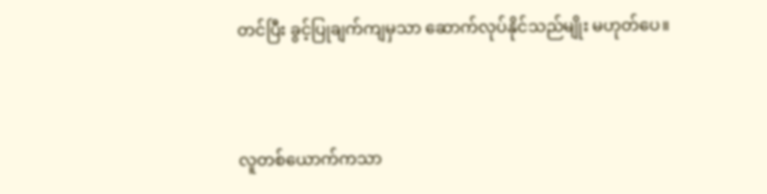တင်ပြီး ခွင့်ပြုချက်ကျမှသာ ဆောက်လုပ်နိုင်သည်မျိုး မဟုတ်ပေ။


လူတစ်ယောက်ကသာ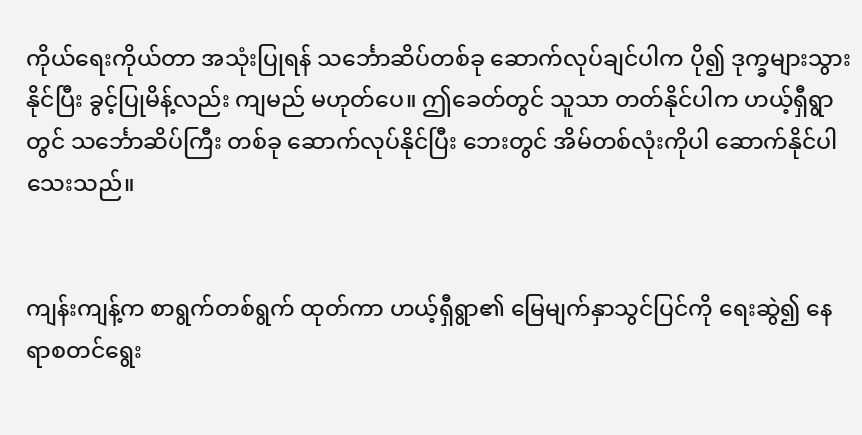ကိုယ်ရေးကိုယ်တာ အသုံးပြုရန် သင်္ဘောဆိပ်တစ်ခု ဆောက်လုပ်ချင်ပါက ပို၍ ဒုက္ခများသွားနိုင်ပြီး ခွင့်ပြုမိန့်လည်း ကျမည် မဟုတ်ပေ။ ဤခေတ်တွင် သူသာ တတ်နိုင်ပါက ဟယ့်ရှီရွာတွင် သင်္ဘောဆိပ်ကြီး တစ်ခု ဆောက်လုပ်နိုင်ပြီး ဘေးတွင် အိမ်တစ်လုံးကိုပါ ဆောက်နိုင်ပါသေးသည်။


ကျန်းကျန့်က စာရွက်တစ်ရွက် ထုတ်ကာ ဟယ့်ရှီရွာ၏ မြေမျက်နှာသွင်ပြင်ကို ရေးဆွဲ၍ နေရာစတင်ရွေး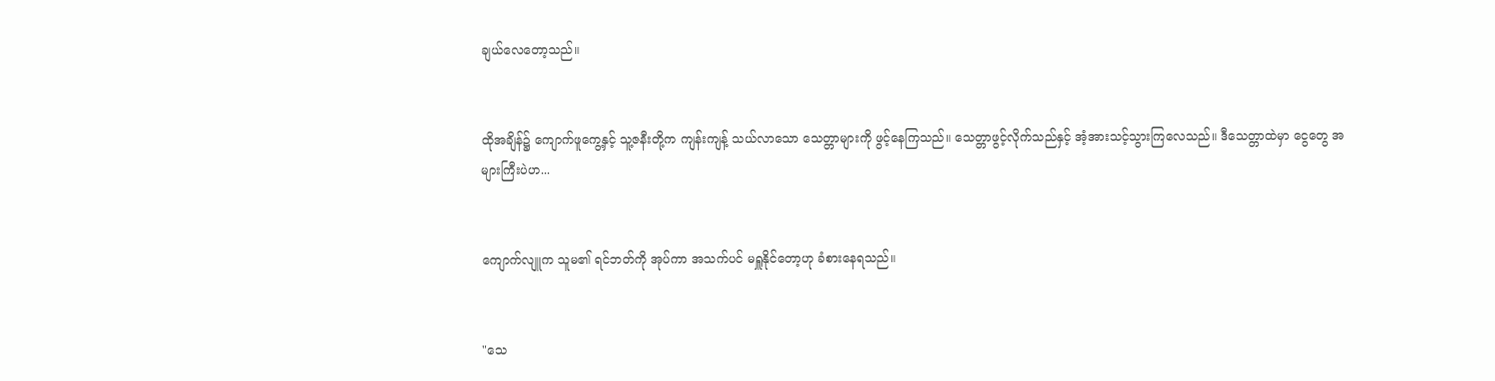ချယ်လေတော့သည်။


ထိုအချိန်၌ ကျောက်ဖူကွေ့နှင့် သူ့ဇနီးတို့က ကျန်းကျန့် သယ်လာသော သေတ္တာများကို ဖွင့်နေကြသည်။ သေတ္တာဖွင့်လိုက်သည်နှင့် အံ့အားသင့်သွားကြလေသည်။ ဒီသေတ္တာထဲမှာ ငွေတွေ အများကြီးပဲဟ...


ကျောက်လျူက သူမ၏ ရင်ဘတ်ကို အုပ်ကာ အသက်ပင် မရှူနိုင်တော့ဟု ခံစားနေရသည်။


"သေ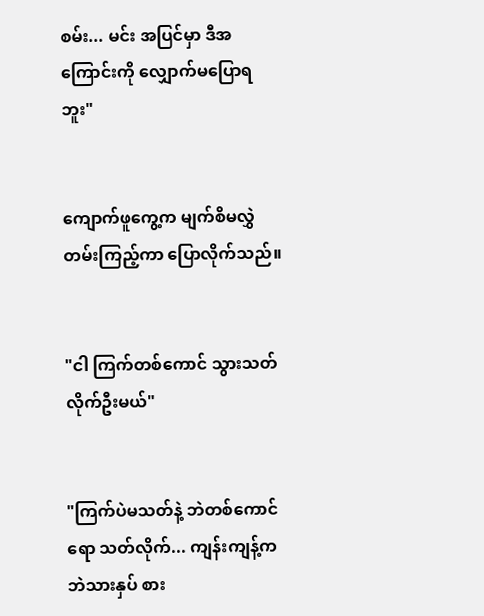စမ်း... မင်း အပြင်မှာ ဒီအကြောင်းကို လျှောက်မပြောရဘူး"


ကျောက်ဖူကွေ့က မျက်စိမလွှဲတမ်းကြည့်ကာ ပြောလိုက်သည်။


"ငါ ကြက်တစ်ကောင် သွားသတ်လိုက်ဦးမယ်"


"ကြက်ပဲမသတ်နဲ့ ဘဲတစ်ကောင်ရော သတ်လိုက်... ကျန်းကျန့်က ဘဲသားနှပ် စား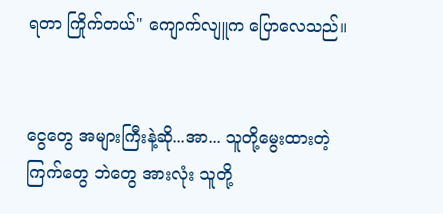ရတာ ကြိုက်တယ်" ကျောက်လျူက ပြောလေသည်။


ငွေတွေ အများကြီးနဲ့ဆို...အာ... သူတို့မွေးထားတဲ့ ကြက်တွေ ဘဲတွေ အားလုံး သူတို့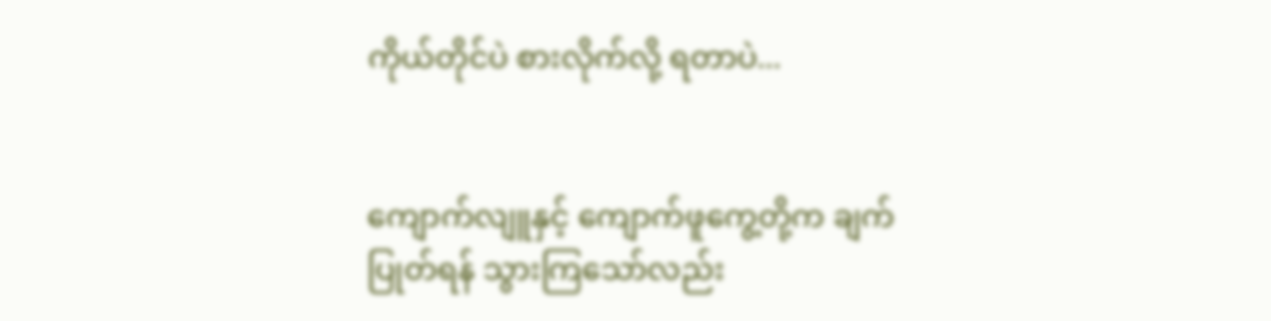ကိုယ်တိုင်ပဲ စားလိုက်လို့ ရတာပဲ...


ကျောက်လျူနှင့် ကျောက်ဖူကွေ့တို့က ချက်ပြုတ်ရန် သွားကြသော်လည်း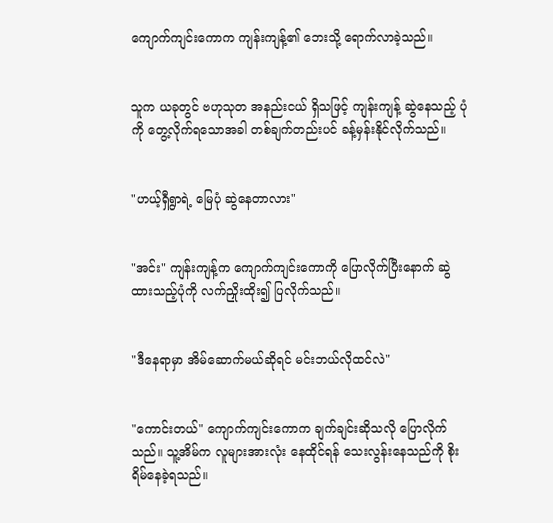ကျောက်ကျင်းကောက ကျန်းကျန့်၏ ဘေးသို့ ရောက်လာခဲ့သည်။


သူက ယခုတွင် ဗဟုသုတ အနည်းငယ် ရှိသဖြင့် ကျန်းကျန့် ဆွဲနေသည့် ပုံကို တွေ့လိုက်ရသောအခါ တစ်ချက်တည်းပင် ခန့်မှန်းနိုင်လိုက်သည်။


"ဟယ့်ရှီရွာရဲ့ မြေပုံ ဆွဲနေတာလား"


"အင်း" ကျန်းကျန့်က ကျောက်ကျင်းကောကို ပြောလိုက်ပြီးနောက် ဆွဲထားသည့်ပုံကို လက်ညှိုးထိုး၍ ပြလိုက်သည်။


"ဒီနေရာမှာ အိမ်ဆောက်မယ်ဆိုရင် မင်းဘယ်လိုထင်လဲ"


"ကောင်းတယ်" ကျောက်ကျင်းကောက ချက်ချင်းဆိုသလို ပြောလိုက်သည်။ သူ့အိမ်က လူများအားလုံး နေထိုင်ရန် သေးလွန်းနေသည်ကို စိုးရိမ်နေခဲ့ရသည်။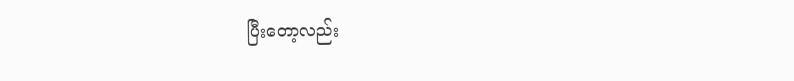ပြီးတော့လည်း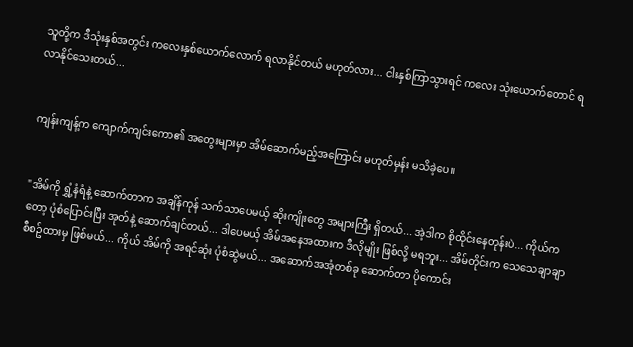သူတို့က ဒီသုံးနှစ်အတွင်း ကလေးနှစ်ယောက်လောက် ရလာနိုင်တယ် မဟုတ်လား... ငါးနှစ်ကြာသွားရင် ကလေး သုံးယောက်တောင် ရလာနိုင်သေးတယ်...


ကျန်းကျန့်က ကျောက်ကျင်းကော၏ အတွေးများမှာ အိမ်ဆောက်မည့်အကြောင်း မဟုတ်မှန်း မသိခဲ့ပေ။


"အိမ်ကို ရွှံ့နံရံနဲ့ ဆောက်တာက အချိန်ကုန် သက်သာပေမယ့် ဆိုးကျိုးတွေ အများကြီး ရှိတယ်... အဲ့ဒါက စိုထိုင်းနေတုန်းပဲ... ကိုယ်ကတော့ ပုံစံပြောင်းပြီး အုတ်နဲ့ ဆောက်ချင်တယ်... ဒါပေမယ့် အိမ်အနေအထားက ဒီလိုမျိုး ဖြစ်လို့ မရဘူး... အိမ်တိုင်းက သေသေချာချာ စီစဥ်ထားမှ ဖြစ်မယ်... ကိုယ် အိမ်ကို အရင်ဆုံး ပုံစံဆွဲမယ်... အဆောက်အအုံတစ်ခု ဆောက်တာ ပိုကောင်း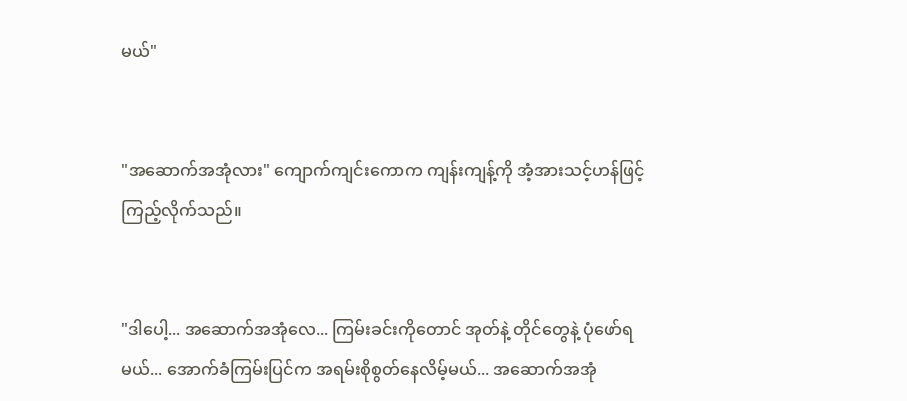မယ်"


"အဆောက်အအုံလား" ကျောက်ကျင်းကောက ကျန်းကျန့်ကို အံ့အားသင့်ဟန်ဖြင့် ကြည့်လိုက်သည်။


"ဒါပေါ့... အဆောက်အအုံလေ... ကြမ်းခင်းကိုတောင် အုတ်နဲ့ တိုင်တွေနဲ့ ပုံဖော်ရမယ်... အောက်ခံကြမ်းပြင်က အရမ်းစိုစွတ်နေလိမ့်မယ်... အဆောက်အအုံ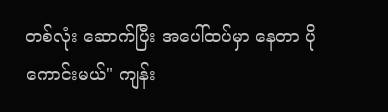တစ်လုံး ဆောက်ပြီး အပေါ်ထပ်မှာ နေတာ ပိုကောင်းမယ်" ကျန်း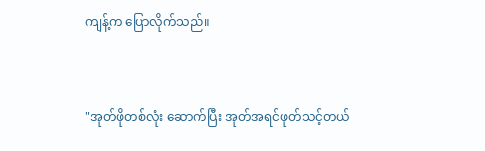ကျန့်က ပြောလိုက်သည်။


"အုတ်ဖိုတစ်လုံး ဆောက်ပြီး အုတ်အရင်ဖုတ်သင့်တယ်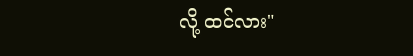လို့ ထင်လား"